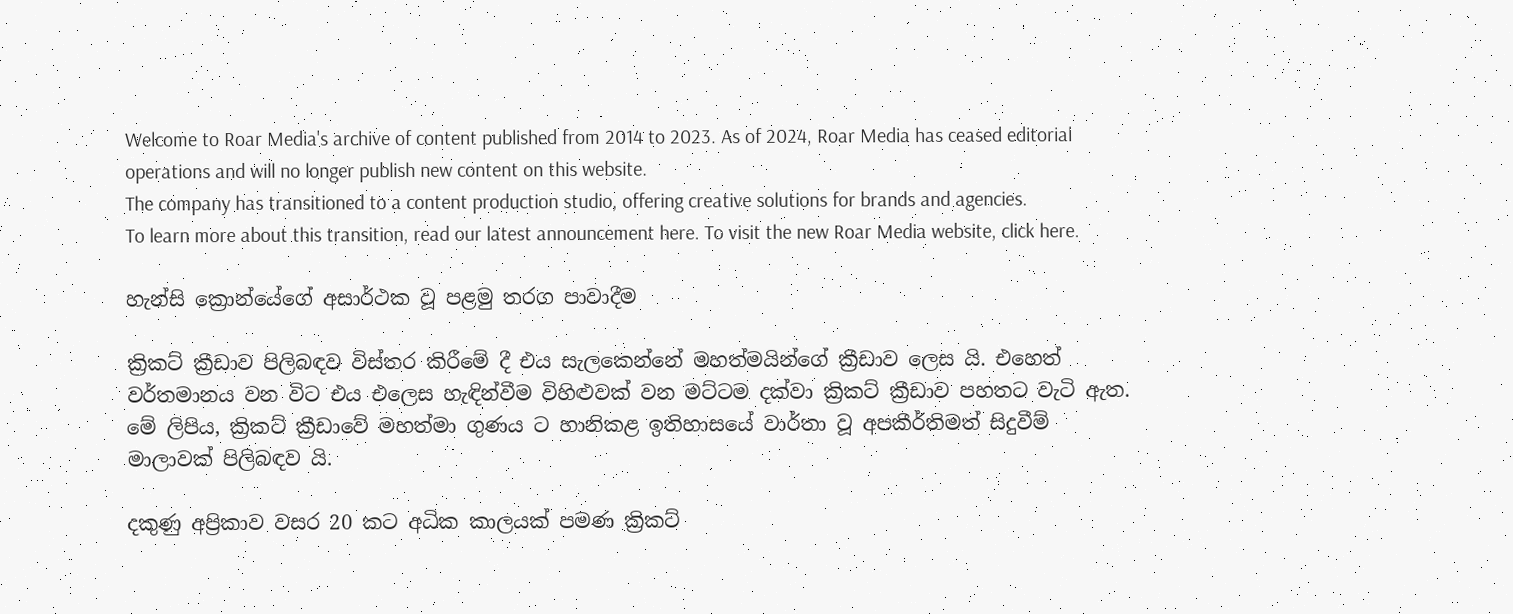Welcome to Roar Media's archive of content published from 2014 to 2023. As of 2024, Roar Media has ceased editorial operations and will no longer publish new content on this website.
The company has transitioned to a content production studio, offering creative solutions for brands and agencies.
To learn more about this transition, read our latest announcement here. To visit the new Roar Media website, click here.

හැන්සි ක්‍රොන්යේගේ අසාර්ථක වූ පළමු තරග පාවාදීම

ක්‍රිකට් ක්‍රීඩාව පිලිබඳව විස්තර කිරීමේ දී එය සැලකෙන්නේ මහත්මයින්ගේ ක්‍රීඩාව ලෙස යි. එහෙත් වර්තමානය වන විට එය එලෙස හැඳින්වීම විහිළුවක් වන මට්ටම දක්වා ක්‍රිකට් ක්‍රීඩාව පහතට වැටි ඇත. මේ ලිපිය, ක්‍රිකට් ක්‍රීඩාවේ මහත්මා ගුණය ට හානිකළ ඉතිහාසයේ වාර්තා වූ අපකීර්තිමත් සිදුවීම් මාලාවක් පිලිබඳව යි.

දකුණු අප්‍රිකාව වසර 20 කට අධික කාලයක් පමණ ක්‍රිකට්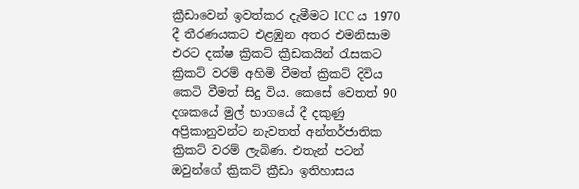ක්‍රීඩාවෙන් ඉවත්කර දැමීමට ICC ය 1970 දී තීරණයකට එළඹුන අතර එමනිසාම එරට දක්ෂ ක්‍රිකට් ක්‍රීඩකයින් රැසකට ක්‍රිකට් වරම් අහිමි වීමත් ක්‍රිකට් දිවිය කෙටි වීමත් සිදු විය. කෙසේ වෙතත් 90 දශකයේ මුල් භාගයේ දී දකුණු අප්‍රිකානුවන්ට නැවතත් අන්තර්ජාතික ක්‍රිකට් වරම් ලැබිණ. එතැන් පටන් ඔවුන්ගේ ක්‍රිකට් ක්‍රීඩා ඉතිහාසය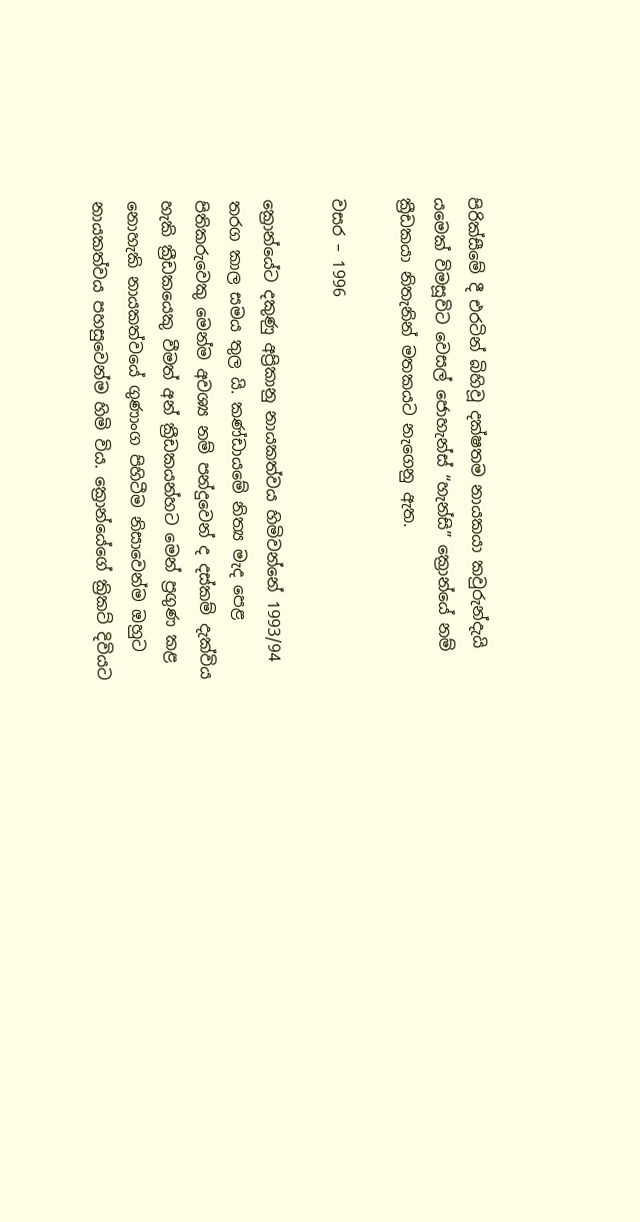පිරික්සීමේ දී එරටින් බිහිවූ දක්ෂතම නායකයා කවුරුන්දැයි යමෙක් විමසූවිට වෙසල් ජොහැන්ස් “හැන්සි” ක්‍රොන්යේ නම් ක්‍රීඩකයා නිතැනින් මතකයට නැගෙනු ඇත.

වසර – 1996

ක්‍රොන්යේට දකුණු අප්‍රිකානු නායකත්වය හිමිවන්නේ 1993/94 තරග කාල සමය තුල යි. කණ්ඩායමේ නිත්‍ය මැද පෙළ පිතිකරුවෙකු මෙන්ම අවශ්‍ය නම් පන්දුවෙන් ද දස්කම් දැක්විය හැකි ක්‍රීඩකයෙකු වීමත් අන් ක්‍රීඩකයන්හට මෙන් ප්‍රගුණ කළ නොහැකි නායකත්වයේ ගුණාංග පිහිටීම නිසාවෙන්ම ඔහුට නායකත්වය පහසුවෙන්ම හිමි විය. ක්‍රොන්යේගේ ක්‍රිකට් දිවියට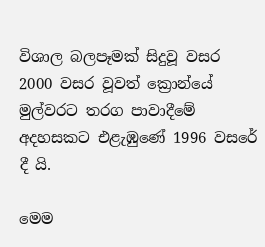විශාල බලපෑමක් සිදුවූ වසර 2000 වසර වූවත් ක්‍රොන්යේ මුල්වරට තරග පාවාදීමේ අදහසකට එළැඹුණේ 1996 වසරේ දී යි.

මෙම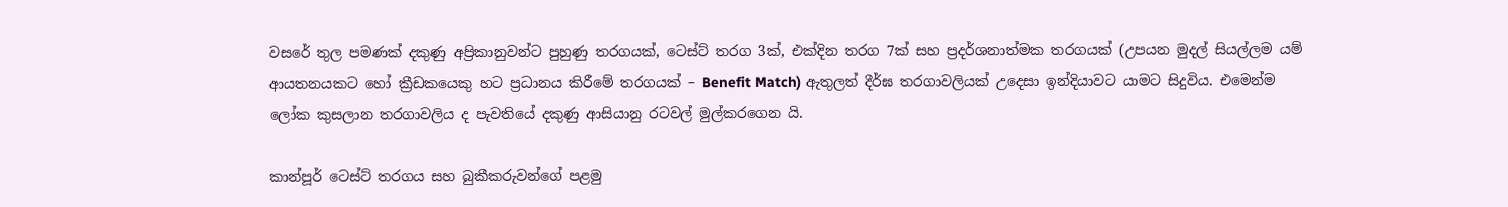වසරේ තුල පමණක් දකුණු අප්‍රිකානුවන්ට පුහුණු තරගයක්, ටෙස්ට් තරග 3ක්, එක්දින තරග 7ක් සහ ප්‍රදර්ශනාත්මක තරගයක් (උපයන මුදල් සියල්ලම යම් ආයතනයකට හෝ ක්‍රීඩකයෙකු හට ප්‍රධානය කිරීමේ තරගයක් – Benefit Match) ඇතුලත් දීර්ඝ තරගාවලියක් උදෙසා ඉන්දියාවට යාමට සිදුවිය. එමෙන්ම ලෝක කුසලාන තරගාවලිය ද පැවතියේ දකුණු ආසියානු රටවල් මුල්කරගෙන යි.

කාන්පූර් ටෙස්ට් තරගය සහ බුකීකරුවන්ගේ පළමු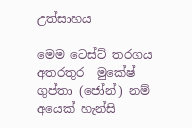උත්සාහය

මෙම ටෙස්ට් තරගය අතරතුර  මුකේෂ් ගුප්තා (ජෝන්) නම් අයෙක් හැන්සි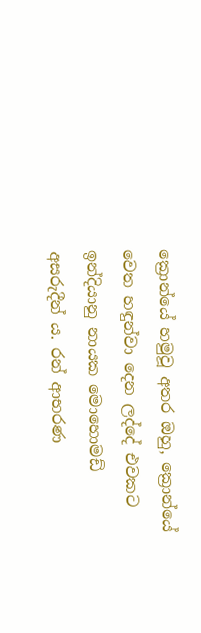ක්‍රොන්යේ හමුවූ අතර ඔහු, ක්‍රොන්යේ වෙත හඳුන්වා දෙන ලද්දේ එවකට ඉන්දියානු නායක මොහොමඩ් අසරුදීන් ය. රන් ආභරණ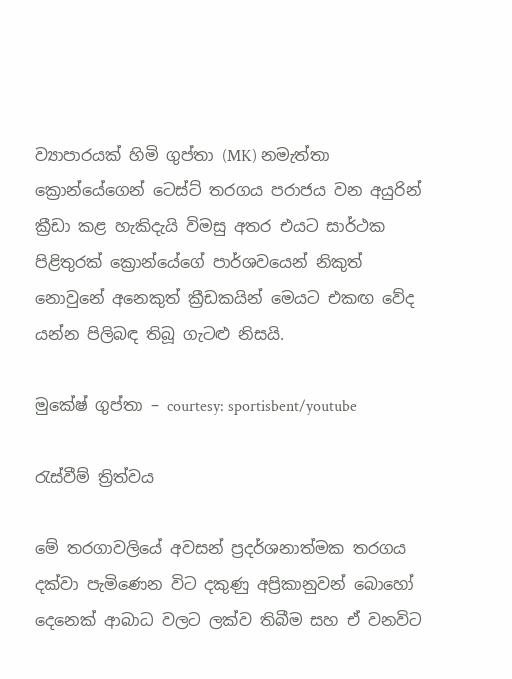ව්‍යාපාරයක් හිමි ගුප්තා (MK) නමැත්තා ක්‍රොන්යේගෙන් ටෙස්ට් තරගය පරාජය වන අයුරින් ක්‍රීඩා කළ හැකිදැයි විමසු අතර එයට සාර්ථක පිළිතුරක් ක්‍රොන්යේගේ පාර්ශවයෙන් නිකුත් නොවුනේ අනෙකුත් ක්‍රීඩකයින් මෙයට එකඟ වේද යන්න පිලිබඳ තිබූ ගැටළු නිසයි.

මුකේෂ් ගුප්තා – courtesy: sportisbent/youtube

රැස්වීම් ත්‍රිත්වය

මේ තරගාවලියේ අවසන් ප්‍රදර්ශනාත්මක තරගය දක්වා පැමිණෙන විට දකුණු අප්‍රිකානුවන් බොහෝ දෙනෙක් ආබාධ වලට ලක්ව තිබීම සහ ඒ වනවිට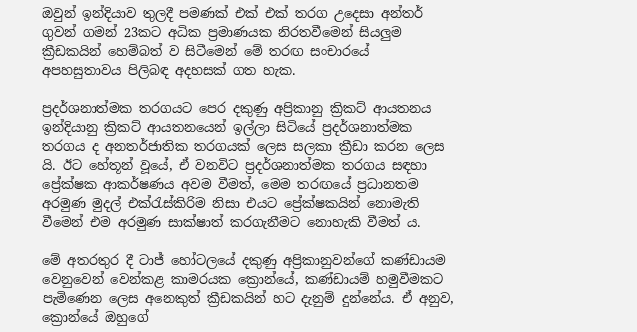ඔවුන් ඉන්දියාව තුලදී පමණක් එක් එක් තරග උදෙසා අන්තර් ගුවන් ගමන් 23කට අධික ප්‍රමාණයක නිරතවීමෙන් සියලුම ක්‍රීඩකයින් හෙම්බත් ව සිටීමෙන් මේ තරඟ සංචාරයේ අපහසුතාවය පිලිබඳ අදහසක් ගත හැක.

ප්‍රදර්ශනාත්මක තරගයට පෙර දකුණු අප්‍රිකානු ක්‍රිකට් ආයතනය ඉන්දියානු ක්‍රිකට් ආයතනයෙන් ඉල්ලා සිටියේ ප්‍රදර්ශනාත්මක තරගය ද අනතර්ජාතික තරගයක් ලෙස සලකා ක්‍රීඩා කරන ලෙස යි. ඊට හේතූන් වූයේ, ඒ වනවිට ප්‍රදර්ශනාත්මක තරගය සඳහා ප්‍රේක්ෂක ආකර්ෂණය අවම වීමත්, මෙම තරඟයේ ප්‍රධානතම අරමුණ මුදල් එක්රැස්කිරිම නිසා එයට ප්‍රේක්ෂකයින් නොමැති වීමෙන් එම අරමුණ සාක්ෂාත් කරගැනීමට නොහැකි වීමත් ය.

මේ අතරතුර දී ටාජ් හෝටලයේ දකුණු අප්‍රිකානුවන්ගේ කණ්ඩායම වෙනුවෙන් වෙන්කළ කාමරයක ක්‍රොන්යේ, කණ්ඩායම් හමුවීමකට පැමිණෙන ලෙස අනෙකුත් ක්‍රීඩකයින් හට දැනුම් දුන්නේය. ඒ අනුව, ක්‍රොන්යේ ඔහුගේ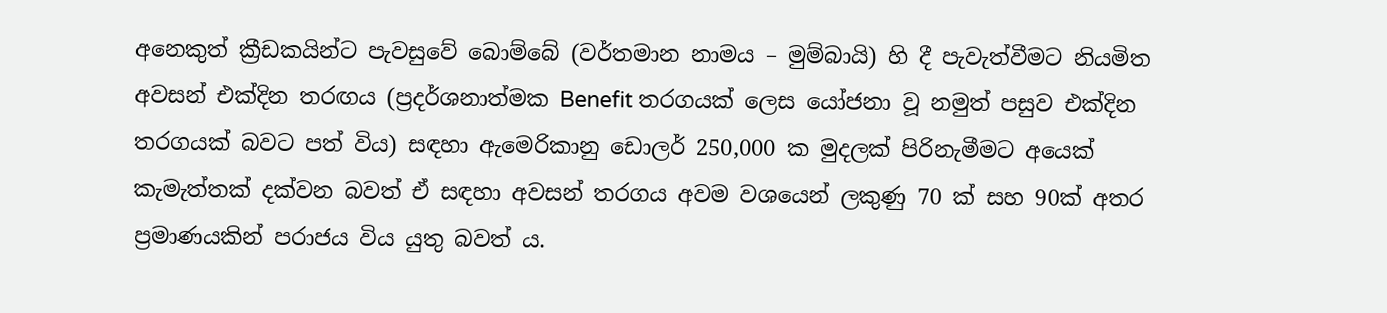අනෙකුත් ක්‍රීඩකයින්ට පැවසුවේ බොම්බේ (වර්තමාන නාමය – මුම්බායි) හි දී පැවැත්වීමට නියමිත අවසන් එක්දින තරඟය (ප්‍රදර්ශනාත්මක Benefit තරගයක් ලෙස යෝජනා වූ නමුත් පසුව එක්දින තරගයක් බවට පත් විය) සඳහා ඇමෙරිකානු ඩොලර් 250,000 ක මුදලක් පිරිනැමීමට අයෙක් කැමැත්තක් දක්වන බවත් ඒ සඳහා අවසන් තරගය අවම වශයෙන් ලකුණු 70 ක් සහ 90ක් අතර ප්‍රමාණයකින් පරාජය විය යුතු බවත් ය.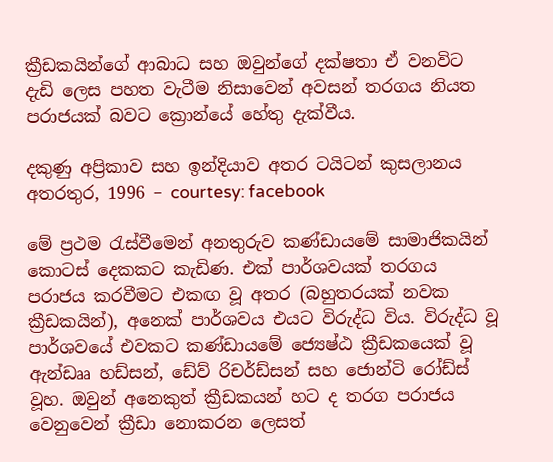ක්‍රීඩකයින්ගේ ආබාධ සහ ඔවුන්ගේ දක්ෂතා ඒ වනවිට දැඩි ලෙස පහත වැටීම නිසාවෙන් අවසන් තරගය නියත පරාජයක් බවට ක්‍රොන්යේ හේතු දැක්වීය.

දකුණු අප්‍රිකාව සහ ඉන්දියාව අතර ටයිටන් කුසලානය අතරතුර, 1996 – courtesy: facebook

මේ ප්‍රථම රැස්වීමෙන් අනතුරුව කණ්ඩායමේ සාමාජිකයින් කොටස් දෙකකට කැඩිණ. එක් පාර්ශවයක් තරගය පරාජය කරවීමට එකඟ වූ අතර (බහුතරයක් නවක ක්‍රීඩකයින්), අනෙක් පාර්ශවය එයට විරුද්ධ විය. විරුද්ධ වූ පාර්ශවයේ එවකට කණ්ඩායමේ ජ්‍යෙෂ්ඨ ක්‍රීඩකයෙක් වූ ඇන්ඩෲ හඩ්සන්, ඩේව් රිචර්ඩ්සන් සහ ජොන්ටි රෝඩ්ස් වූහ. ඔවුන් අනෙකුත් ක්‍රීඩකයන් හට ද තරග පරාජය වෙනුවෙන් ක්‍රීඩා නොකරන ලෙසත්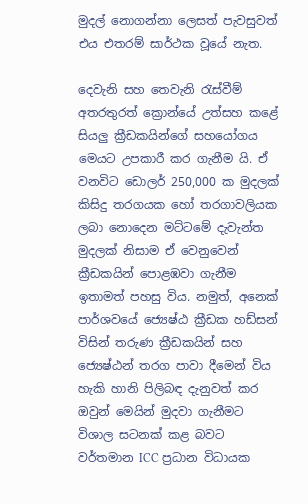මුදල් නොගන්නා ලෙසත් පැවසුවත් එය එතරම් සාර්ථක වූයේ නැත.

දෙවැනි සහ තෙවැනි රැස්වීම් අතරතුරත් ක්‍රොන්යේ උත්සහ කළේ සියලු ක්‍රීඩකයින්ගේ සහයෝගය මෙයට උපකාරී කර ගැනීම යි. ඒ වනවිට ඩොලර් 250,000 ක මුදලක් කිසිදු තරගයක හෝ තරගාවලියක ලබා නොදෙන මට්ටමේ දැවැන්ත මුදලක් නිසාම ඒ වෙනුවෙන් ක්‍රීඩකයින් පොළඹවා ගැනීම ඉතාමත් පහසු විය. නමුත්, අනෙක් පාර්ශවයේ ජ්‍යෙෂ්ඨ ක්‍රීඩක හඩ්සන් විසින් තරුණ ක්‍රීඩකයින් සහ ජ්‍යෙෂ්ඨන් තරග පාවා දීමෙන් විය හැකි හානි පිලිබඳ දැනුවත් කර ඔවුන් මෙයින් මුදවා ගැනීමට විශාල සටනක් කළ බවට වර්තමාන ICC ප්‍රධාන විධායක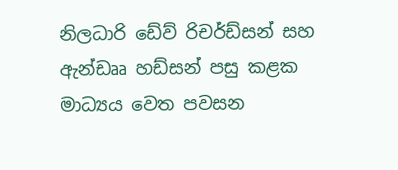නිලධාරි ඩේව් රිචර්ඩ්සන් සහ ඇන්ඩෲ හඩ්සන් පසු කළක මාධ්‍යය වෙත පවසන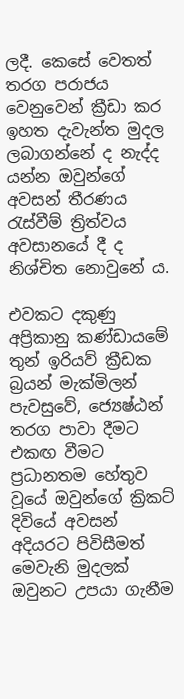ලදී. කෙසේ වෙතත් තරග පරාජය වෙනුවෙන් ක්‍රීඩා කර ඉහත දැවැන්ත මුදල ලබාගන්නේ ද නැද්ද යන්න ඔවුන්ගේ අවසන් තීරණය රැස්වීම් ත්‍රිත්වය අවසානයේ දී ද නිශ්චිත නොවුනේ ය.

එවකට දකුණු අප්‍රිකානු කණ්ඩායමේ තුන් ඉරියව් ක්‍රීඩක බ්‍රයන් මැක්මිලන් පැවසුවේ, ජ්‍යෙෂ්ඨන් තරග පාවා දීමට එකඟ වීමට ප්‍රධානතම හේතුව වූයේ ඔවුන්ගේ ක්‍රිකට් දිවියේ අවසන් අදියරට පිවිසීමත් මෙවැනි මුදලක් ඔවුනට උපයා ගැනීම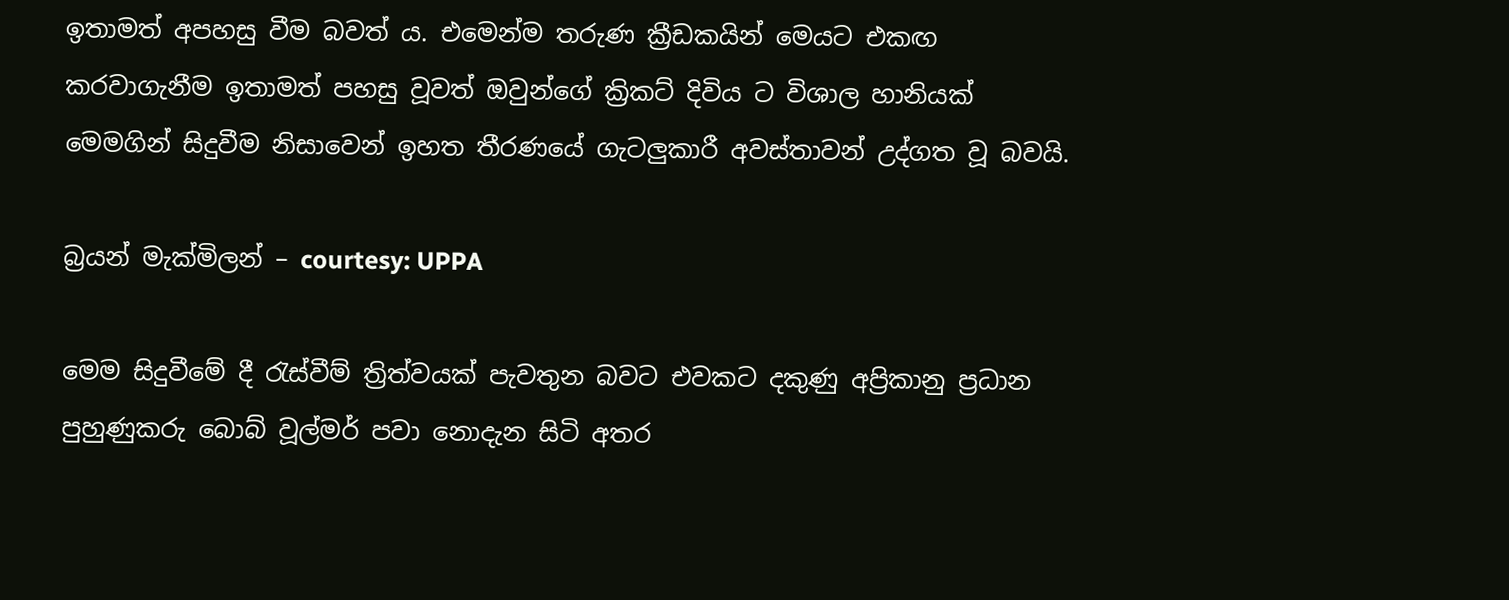ඉතාමත් අපහසු වීම බවත් ය. එමෙන්ම තරුණ ක්‍රීඩකයින් මෙයට එකඟ කරවාගැනීම ඉතාමත් පහසු වූවත් ඔවුන්ගේ ක්‍රිකට් දිවිය ට විශාල හානියක් මෙමගින් සිදුවීම නිසාවෙන් ඉහත තීරණයේ ගැටලුකාරී අවස්තාවන් උද්ගත වූ බවයි.

බ්‍රයන් මැක්මිලන් – courtesy: UPPA

මෙම සිදුවීමේ දී රැස්වීම් ත්‍රිත්වයක් පැවතුන බවට එවකට දකුණු අප්‍රිකානු ප්‍රධාන පුහුණුකරු බොබ් වූල්මර් පවා නොදැන සිටි අතර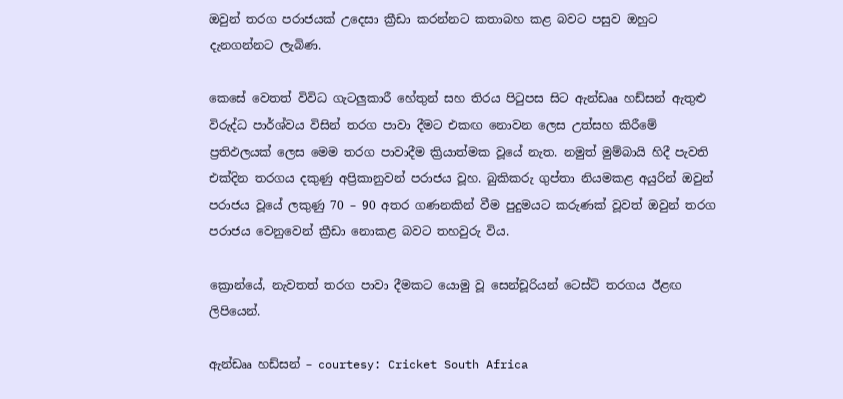ඔවුන් තරග පරාජයක් උදෙසා ක්‍රීඩා කරන්නට කතාබහ කළ බවට පසුව ඔහුට දැනගන්නට ලැබිණ.

කෙසේ වෙතත් විවිධ ගැටලුකාරී හේතුන් සහ තිරය පිටුපස සිට ඇන්ඩෲ හඩ්සන් ඇතුළු විරුද්ධ පාර්ශ්වය විසින් තරග පාවා දීමට එකඟ නොවන ලෙස උත්සහ කිරීමේ ප්‍රතිඵලයක් ලෙස මෙම තරග පාවාදීම ක්‍රියාත්මක වූයේ නැත. නමුත් මුම්බායි හිදී පැවති එක්දින තරගය දකුණු අප්‍රිකානුවන් පරාජය වූහ. බුකිකරු ගුප්තා නියමකළ අයුරින් ඔවුන් පරාජය වූයේ ලකුණු 70 – 90 අතර ගණනකින් වීම පුදුමයට කරුණක් වූවත් ඔවුන් තරග පරාජය වෙනුවෙන් ක්‍රීඩා නොකළ බවට තහවුරු විය.

ක්‍රොන්යේ, නැවතත් තරග පාවා දීමකට යොමු වූ සෙන්චූරියන් ටෙස්ට් තරගය ඊළඟ ලිපියෙන්.

ඇන්ඩෲ හඩ්සන් – courtesy: Cricket South Africa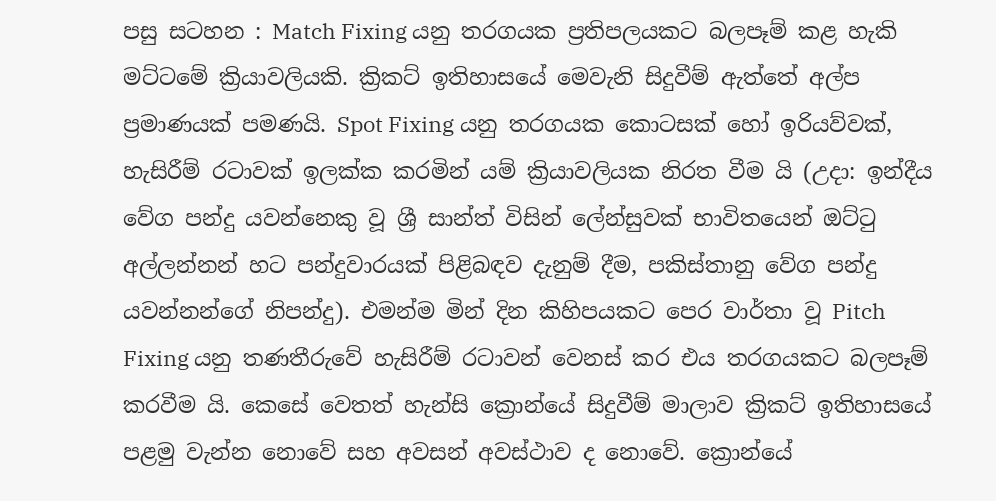පසු සටහන : Match Fixing යනු තරගයක ප්‍රතිපලයකට බලපෑම් කළ හැකි මට්ටමේ ක්‍රියාවලියකි. ක්‍රිකට් ඉතිහාසයේ මෙවැනි සිදුවීම් ඇත්තේ අල්ප ප්‍රමාණයක් පමණයි. Spot Fixing යනු තරගයක කොටසක් හෝ ඉරියව්වක්, හැසිරීම් රටාවක් ඉලක්ක කරමින් යම් ක්‍රියාවලියක නිරත වීම යි (උදා: ඉන්දීය වේග පන්දු යවන්නෙකු වූ ශ්‍රී සාන්ත් විසින් ලේන්සුවක් භාවිතයෙන් ඔට්ටු අල්ලන්නන් හට පන්දුවාරයක් පිළිබඳව දැනුම් දීම, පකිස්තානු වේග පන්දු යවන්නන්ගේ නිපන්දු). එමන්ම මින් දින කිහිපයකට පෙර වාර්තා වූ Pitch Fixing යනු තණතීරුවේ හැසිරීම් රටාවන් වෙනස් කර එය තරගයකට බලපෑම් කරවීම යි. කෙසේ වෙතත් හැන්සි ක්‍රොන්යේ සිදුවීම් මාලාව ක්‍රිකට් ඉතිහාසයේ පළමු වැන්න නොවේ සහ අවසන් අවස්ථාව ද නොවේ. ක්‍රොන්යේ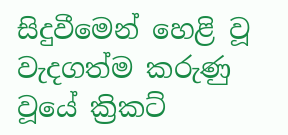සිදුවීමෙන් හෙළි වූ වැදගත්ම කරුණු වූයේ ක්‍රිකට්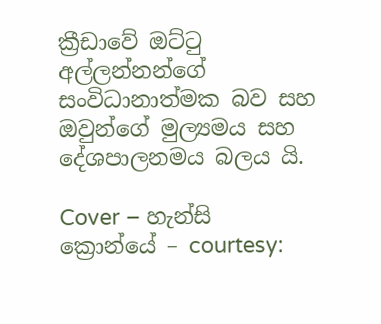ක්‍රීඩාවේ ඔට්ටු අල්ලන්නන්ගේ සංවිධානාත්මක බව සහ ඔවුන්ගේ මුල්‍යමය සහ දේශපාලනමය බලය යි.

Cover – හැන්සි ක්‍රොන්යේ – courtesy: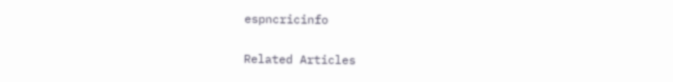espncricinfo

Related Articles